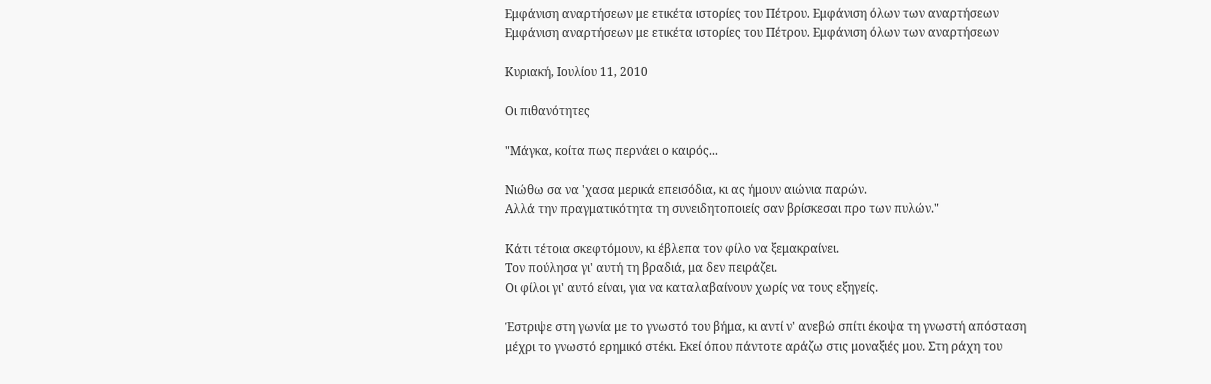Εμφάνιση αναρτήσεων με ετικέτα ιστορίες του Πέτρου. Εμφάνιση όλων των αναρτήσεων
Εμφάνιση αναρτήσεων με ετικέτα ιστορίες του Πέτρου. Εμφάνιση όλων των αναρτήσεων

Κυριακή, Ιουλίου 11, 2010

Οι πιθανότητες

"Μάγκα, κοίτα πως περνάει ο καιρός...

Νιώθω σα να 'χασα μερικά επεισόδια, κι ας ήμουν αιώνια παρών.
Αλλά την πραγματικότητα τη συνειδητοποιείς σαν βρίσκεσαι προ των πυλών."

Κάτι τέτοια σκεφτόμουν, κι έβλεπα τον φίλο να ξεμακραίνει.
Τον πούλησα γι' αυτή τη βραδιά, μα δεν πειράζει.
Οι φίλοι γι' αυτό είναι, για να καταλαβαίνουν χωρίς να τους εξηγείς.

Έστριψε στη γωνία με το γνωστό του βήμα, κι αντί ν' ανεβώ σπίτι έκοψα τη γνωστή απόσταση μέχρι το γνωστό ερημικό στέκι. Εκεί όπου πάντοτε αράζω στις μοναξιές μου. Στη ράχη του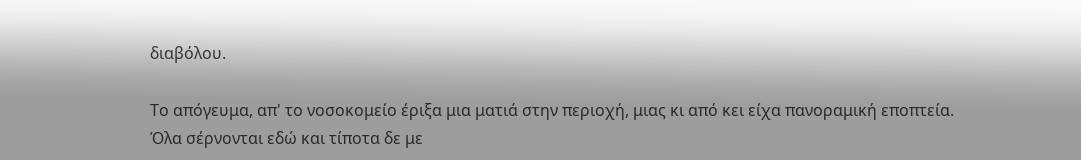διαβόλου.

Το απόγευμα, απ' το νοσοκομείο έριξα μια ματιά στην περιοχή, μιας κι από κει είχα πανοραμική εποπτεία.
Όλα σέρνονται εδώ και τίποτα δε με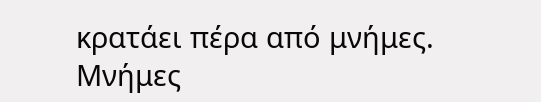κρατάει πέρα από μνήμες. Μνήμες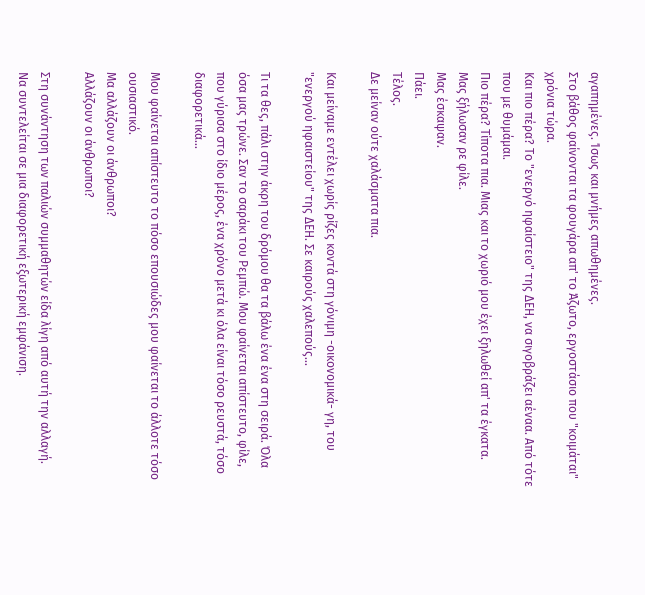αγαπημένες. Ίσως και μνήμες απωθημένες.
Στο βάθος φαίνονται τα φουγάρα απ' το Άζωτο, εργοστάσιο που "κοιμάται" χρόνια τώρα.
Και πιο πέρα? Το "ενεργό ηφαίστειο" της ΔΕΗ, να σιγοβράζει αέναα. Από τότε που με θυμάμαι.
Πιο πέρα? Τίποτα πια. Μιας και το χωριό μου έχει ξηλωθεί απ' τα έγκατα.
Μας ξήλωσαν ρε φίλε.
Μας έσκαψαν.
Πάει.
Τέλος.
Δε μείναν ούτε χαλάσματα πια.

Και μείναμε εντέλει χωρίς ρίζες κοντά στη γόνιμη -οικονομικά- γη, του "ενεργού ηφαιστείου" της ΔΕΗ. Σε καιρούς χαλεπούς...

Τι τα θες, πάλι στην άκρη του δρόμου θα τα βάλω ένα ένα στη σειρά. Όλα όσα μας τρώνε. Σαν το σαράκι του Ρεμπώ. Μου φαίνεται απίστευτο, φίλε, που γύρισα στο ίδιο μέρος, ένα χρόνο μετά κι όλα είναι τόσο ρευστά, τόσο διαφορετικά...

Μου φαίνεται απίστευτο το πόσο επουσιώδες μου φαίνεται το άλλοτε τόσο ουσιαστικό.
Μα αλλάζουν οι άνθρωποι?
Αλλάζουν οι άνθρωποι?

Στη συνάντηση των παλιών συμμαθητών είδα λίγη από αυτή την αλλαγή.
Να συντελείται σε μια διαφορετική εξωτερική εμφάνιση.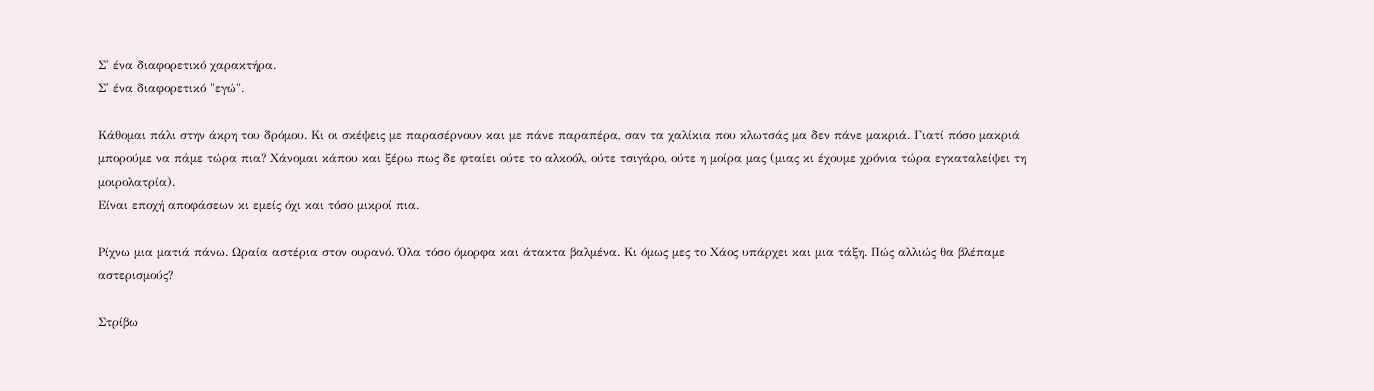Σ' ένα διαφορετικό χαρακτήρα.
Σ' ένα διαφορετικό "εγώ".

Κάθομαι πάλι στην άκρη του δρόμου. Κι οι σκέψεις με παρασέρνουν και με πάνε παραπέρα, σαν τα χαλίκια που κλωτσάς μα δεν πάνε μακριά. Γιατί πόσο μακριά μπορούμε να πάμε τώρα πια? Χάνομαι κάπου και ξέρω πως δε φταίει ούτε το αλκοόλ, ούτε τσιγάρο, ούτε η μοίρα μας (μιας κι έχουμε χρόνια τώρα εγκαταλείψει τη μοιρολατρία).
Είναι εποχή αποφάσεων κι εμείς όχι και τόσο μικροί πια.

Ρίχνω μια ματιά πάνω. Ωραία αστέρια στον ουρανό. Όλα τόσο όμορφα και άτακτα βαλμένα. Κι όμως μες το Χάος υπάρχει και μια τάξη. Πώς αλλιώς θα βλέπαμε αστερισμούς?

Στρίβω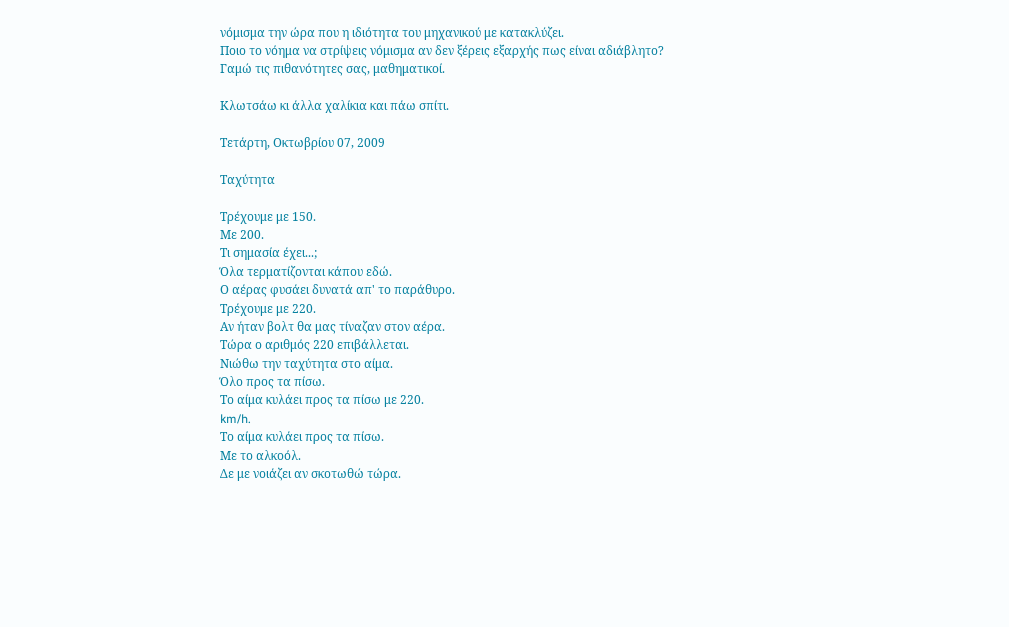νόμισμα την ώρα που η ιδιότητα του μηχανικού με κατακλύζει.
Ποιο το νόημα να στρίψεις νόμισμα αν δεν ξέρεις εξαρχής πως είναι αδιάβλητο?
Γαμώ τις πιθανότητες σας, μαθηματικοί.

Κλωτσάω κι άλλα χαλίκια και πάω σπίτι.

Τετάρτη, Οκτωβρίου 07, 2009

Ταχύτητα

Τρέχουμε με 150.
Με 200.
Τι σημασία έχει...;
Όλα τερματίζονται κάπου εδώ.
Ο αέρας φυσάει δυνατά απ' το παράθυρο.
Τρέχουμε με 220.
Αν ήταν βολτ θα μας τίναζαν στον αέρα.
Τώρα ο αριθμός 220 επιβάλλεται.
Νιώθω την ταχύτητα στο αίμα.
Όλο προς τα πίσω.
Το αίμα κυλάει προς τα πίσω με 220.
km/h.
Το αίμα κυλάει προς τα πίσω.
Με το αλκοόλ.
Δε με νοιάζει αν σκοτωθώ τώρα.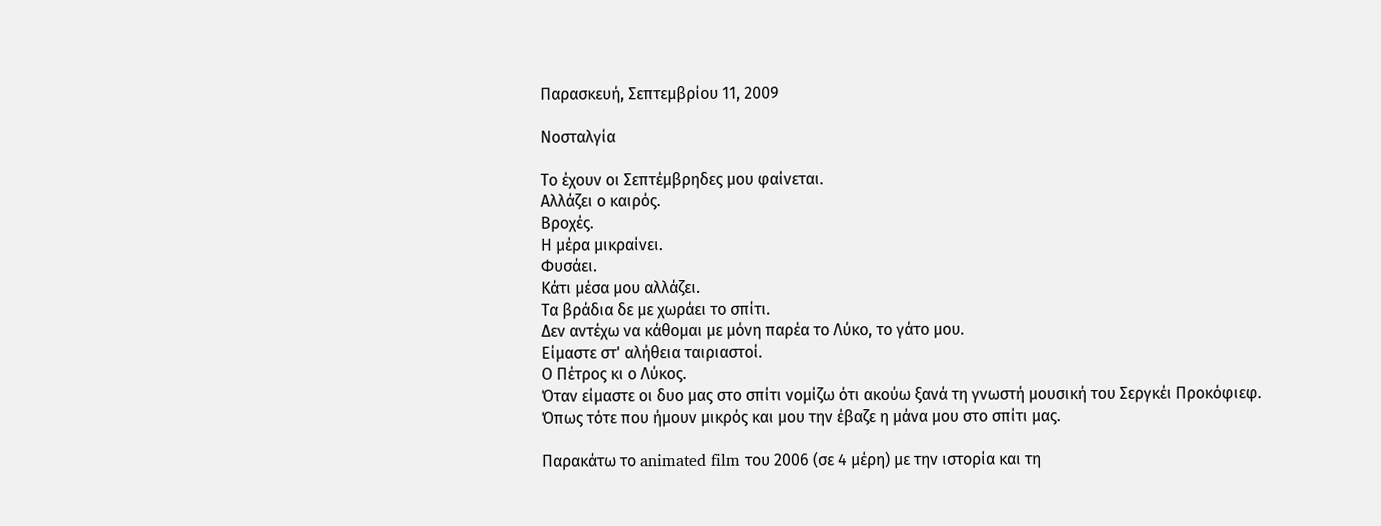Παρασκευή, Σεπτεμβρίου 11, 2009

Νοσταλγία

Το έχουν οι Σεπτέμβρηδες μου φαίνεται.
Αλλάζει ο καιρός.
Βροχές.
Η μέρα μικραίνει.
Φυσάει.
Κάτι μέσα μου αλλάζει.
Τα βράδια δε με χωράει το σπίτι.
Δεν αντέχω να κάθομαι με μόνη παρέα το Λύκο, το γάτο μου.
Είμαστε στ' αλήθεια ταιριαστοί.
Ο Πέτρος κι ο Λύκος.
Όταν είμαστε οι δυο μας στο σπίτι νομίζω ότι ακούω ξανά τη γνωστή μουσική του Σεργκέι Προκόφιεφ.
Όπως τότε που ήμουν μικρός και μου την έβαζε η μάνα μου στο σπίτι μας.

Παρακάτω το animated film του 2006 (σε 4 μέρη) με την ιστορία και τη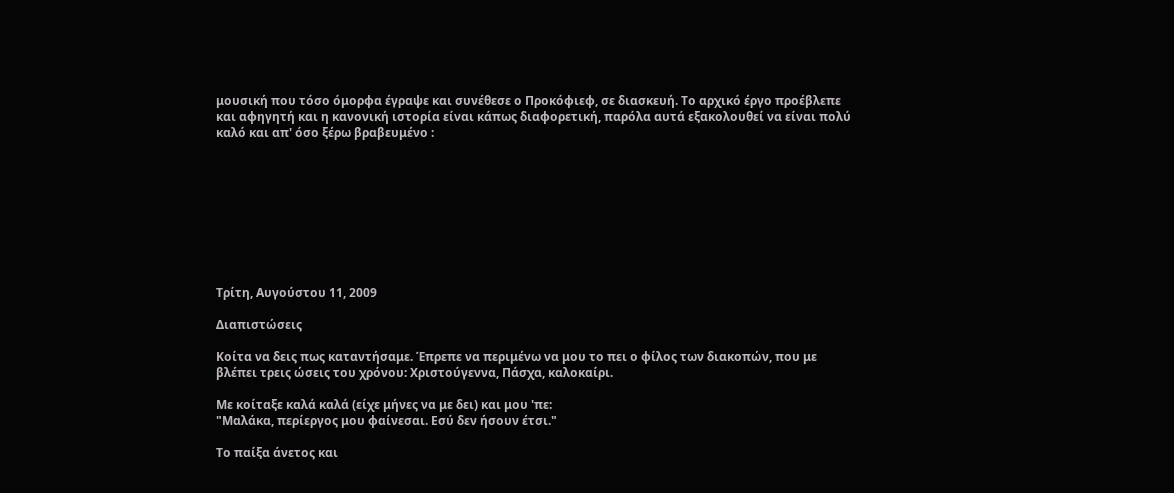μουσική που τόσο όμορφα έγραψε και συνέθεσε ο Προκόφιεφ, σε διασκευή. Το αρχικό έργο προέβλεπε και αφηγητή και η κανονική ιστορία είναι κάπως διαφορετική, παρόλα αυτά εξακολουθεί να είναι πολύ καλό και απ' όσο ξέρω βραβευμένο :









Τρίτη, Αυγούστου 11, 2009

Διαπιστώσεις

Κοίτα να δεις πως καταντήσαμε. Έπρεπε να περιμένω να μου το πει ο φίλος των διακοπών, που με βλέπει τρεις ώσεις του χρόνου: Χριστούγεννα, Πάσχα, καλοκαίρι.

Με κοίταξε καλά καλά (είχε μήνες να με δει) και μου 'πε:
"Μαλάκα, περίεργος μου φαίνεσαι. Εσύ δεν ήσουν έτσι."

Το παίξα άνετος και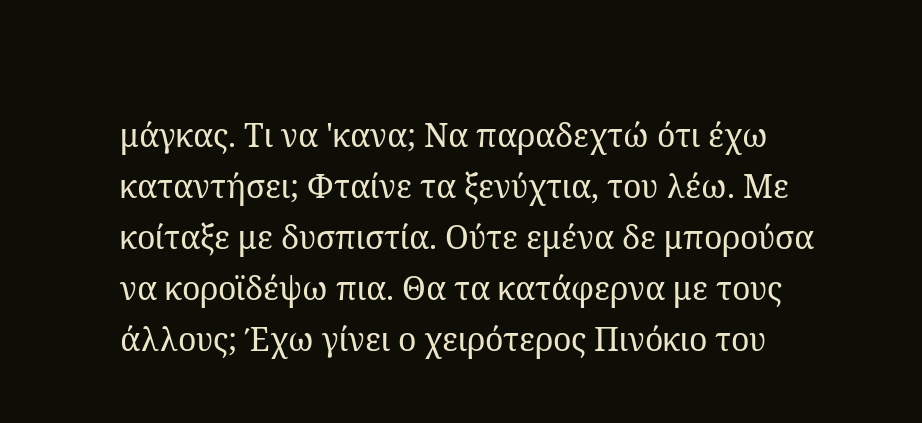μάγκας. Τι να 'κανα; Να παραδεχτώ ότι έχω καταντήσει; Φταίνε τα ξενύχτια, του λέω. Με κοίταξε με δυσπιστία. Ούτε εμένα δε μπορούσα να κοροϊδέψω πια. Θα τα κατάφερνα με τους άλλους; Έχω γίνει ο χειρότερος Πινόκιο του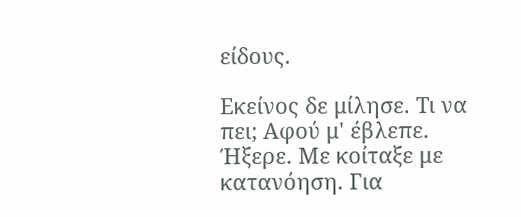είδους.

Εκείνος δε μίλησε. Τι να πει; Αφού μ' έβλεπε. Ήξερε. Με κοίταξε με κατανόηση. Για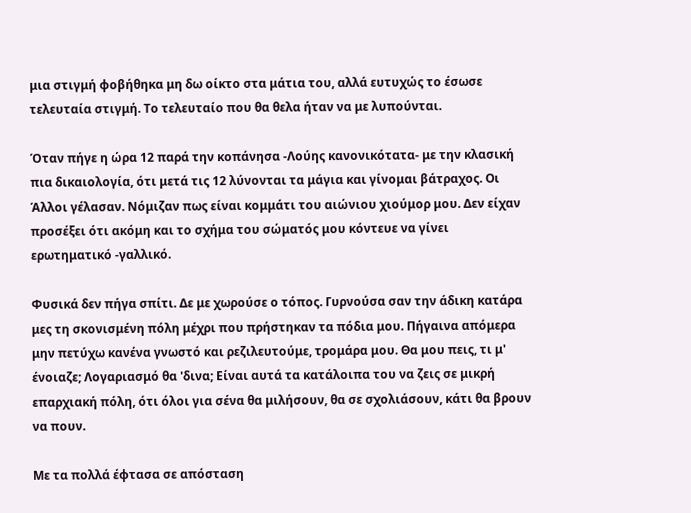μια στιγμή φοβήθηκα μη δω οίκτο στα μάτια του, αλλά ευτυχώς το έσωσε τελευταία στιγμή. Το τελευταίο που θα θελα ήταν να με λυπούνται.

Όταν πήγε η ώρα 12 παρά την κοπάνησα -Λούης κανονικότατα- με την κλασική πια δικαιολογία, ότι μετά τις 12 λύνονται τα μάγια και γίνομαι βάτραχος. Οι Άλλοι γέλασαν. Νόμιζαν πως είναι κομμάτι του αιώνιου χιούμορ μου. Δεν είχαν προσέξει ότι ακόμη και το σχήμα του σώματός μου κόντευε να γίνει ερωτηματικό -γαλλικό.

Φυσικά δεν πήγα σπίτι. Δε με χωρούσε ο τόπος. Γυρνούσα σαν την άδικη κατάρα μες τη σκονισμένη πόλη μέχρι που πρήστηκαν τα πόδια μου. Πήγαινα απόμερα μην πετύχω κανένα γνωστό και ρεζιλευτούμε, τρομάρα μου. Θα μου πεις, τι μ' ένοιαζε; Λογαριασμό θα 'δινα; Είναι αυτά τα κατάλοιπα του να ζεις σε μικρή επαρχιακή πόλη, ότι όλοι για σένα θα μιλήσουν, θα σε σχολιάσουν, κάτι θα βρουν να πουν.

Με τα πολλά έφτασα σε απόσταση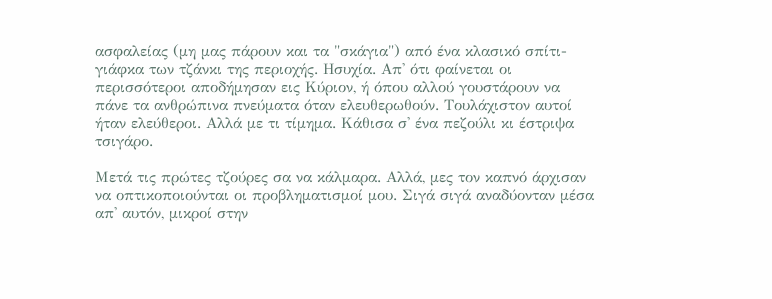ασφαλείας (μη μας πάρουν και τα "σκάγια") από ένα κλασικό σπίτι-γιάφκα των τζάνκι της περιοχής. Ησυχία. Απ' ότι φαίνεται οι περισσότεροι αποδήμησαν εις Κύριον, ή όπου αλλού γουστάρουν να πάνε τα ανθρώπινα πνεύματα όταν ελευθερωθούν. Τουλάχιστον αυτοί ήταν ελεύθεροι. Αλλά με τι τίμημα. Κάθισα σ' ένα πεζούλι κι έστριψα τσιγάρο.

Μετά τις πρώτες τζούρες σα να κάλμαρα. Αλλά, μες τον καπνό άρχισαν να οπτικοποιούνται οι προβληματισμοί μου. Σιγά σιγά αναδύονταν μέσα απ' αυτόν, μικροί στην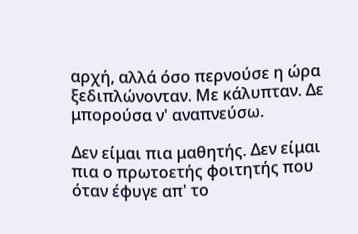αρχή, αλλά όσο περνούσε η ώρα ξεδιπλώνονταν. Με κάλυπταν. Δε μπορούσα ν' αναπνεύσω.

Δεν είμαι πια μαθητής. Δεν είμαι πια ο πρωτοετής φοιτητής που όταν έφυγε απ' το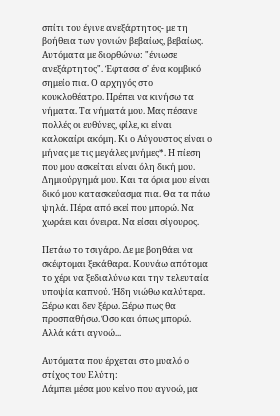σπίτι του έγινε ανεξάρτητος- με τη βοήθεια των γονιών βεβαίως, βεβαίως. Αυτόματα με διορθώνω: "ένιωσε ανεξάρτητος". Έφτασα σ' ένα κομβικό σημείο πια. Ο αρχηγός στο κουκλοθέατρο. Πρέπει να κινήσω τα νήματα. Τα νήματά μου. Μας πέσανε πολλές οι ευθύνες, φίλε, κι είναι καλοκαίρι ακόμη. Κι ο Αύγουστος είναι ο μήνας με τις μεγάλες μνήμες*. Η πίεση που μου ασκείται είναι όλη δική μου. Δημιούργημά μου. Και τα όρια μου είναι δικό μου κατασκεύασμα πια. Θα τα πάω ψηλά. Πέρα από εκεί που μπορώ. Να χωράει και όνειρα. Να είσαι σίγουρος.

Πετάω το τσιγάρο. Δε με βοηθάει να σκέφτομαι ξεκάθαρα. Κουνάω απότομα το χέρι να ξεδιαλύνω και την τελευταία υποψία καπνού. Ήδη νιώθω καλύτερα. Ξέρω και δεν ξέρω. Ξέρω πως θα προσπαθήσω. Όσο και όπως μπορώ. Αλλά κάτι αγνοώ...

Αυτόματα που έρχεται στο μυαλό ο στίχος του Ελύτη:
Λάμπει μέσα μου κείνο που αγνοώ, μα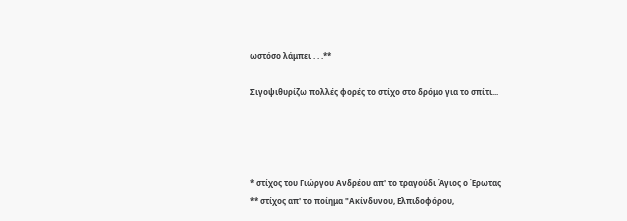ωστόσο λάμπει . . .**

Σιγοψιθυρίζω πολλές φορές το στίχο στο δρόμο για το σπίτι...




* στίχος του Γιώργου Ανδρέου απ' το τραγούδι Άγιος ο Έρωτας
** στίχος απ' το ποίημα "Ακίνδυνου, Ελπιδοφόρου,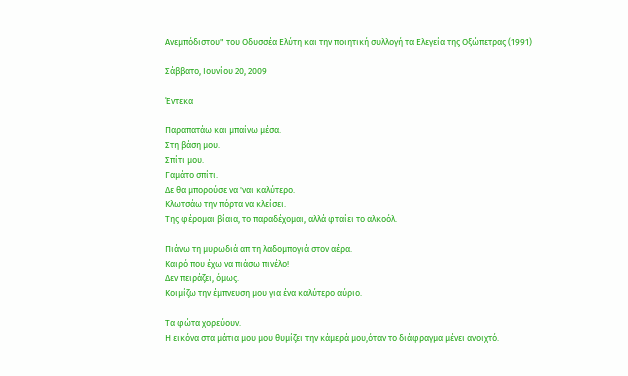Ανεμπόδιστου" του Οδυσσέα Ελύτη και την ποιητική συλλογή τα Ελεγεία της Οξώπετρας (1991)

Σάββατο, Ιουνίου 20, 2009

Έντεκα

Παραπατάω και μπαίνω μέσα.
Στη βάση μου.
Σπίτι μου.
Γαμάτο σπίτι.
Δε θα μπορούσε να 'ναι καλύτερο.
Κλωτσάω την πόρτα να κλείσει.
Της φέρομαι βίαια, το παραδέχομαι, αλλά φταίει το αλκοόλ.

Πιάνω τη μυρωδιά απ τη λαδομπογιά στον αέρα.
Καιρό που έχω να πιάσω πινέλο!
Δεν πειράζει, όμως.
Κοιμίζω την έμπνευση μου για ένα καλύτερο αύριο.

Τα φώτα χορεύουν.
Η εικόνα στα μάτια μου μου θυμίζει την κάμερά μου,όταν το διάφραγμα μένει ανοιχτό.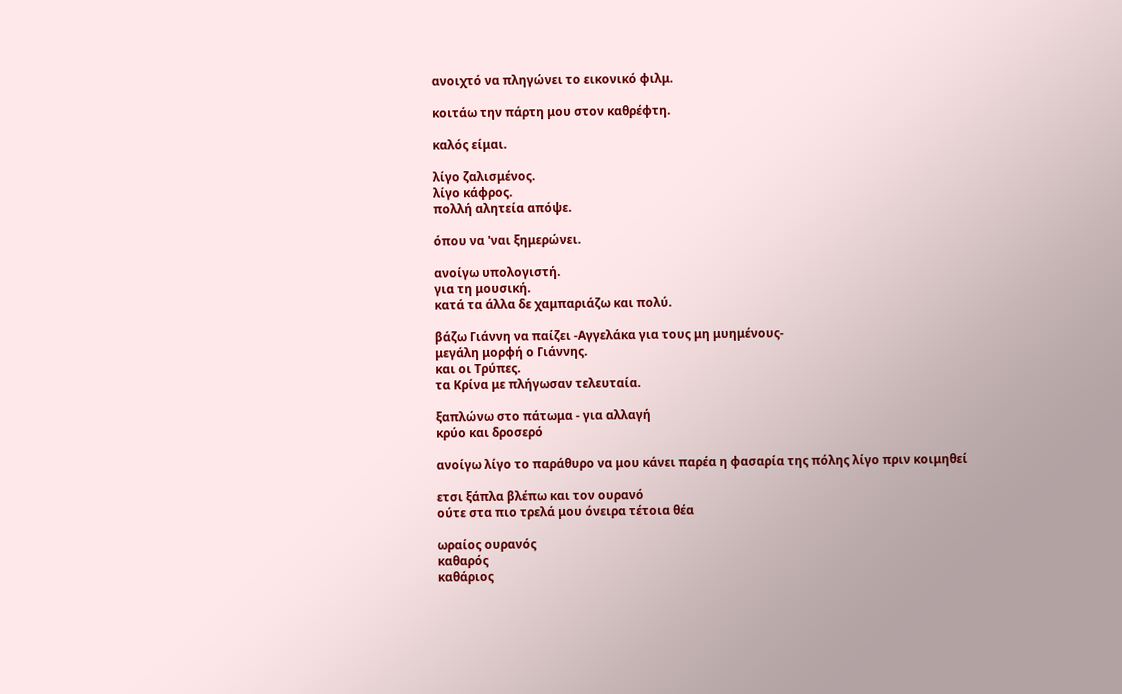ανοιχτό να πληγώνει το εικονικό φιλμ.

κοιτάω την πάρτη μου στον καθρέφτη.

καλός είμαι.

λίγο ζαλισμένος.
λίγο κάφρος.
πολλή αλητεία απόψε.

όπου να 'ναι ξημερώνει.

ανοίγω υπολογιστή.
για τη μουσική.
κατά τα άλλα δε χαμπαριάζω και πολύ.

βάζω Γιάννη να παίζει -Αγγελάκα για τους μη μυημένους-
μεγάλη μορφή ο Γιάννης.
και οι Τρύπες.
τα Κρίνα με πλήγωσαν τελευταία.

ξαπλώνω στο πάτωμα - για αλλαγή
κρύο και δροσερό

ανοίγω λίγο το παράθυρο να μου κάνει παρέα η φασαρία της πόλης λίγο πριν κοιμηθεί

ετσι ξάπλα βλέπω και τον ουρανό
ούτε στα πιο τρελά μου όνειρα τέτοια θέα

ωραίος ουρανός
καθαρός
καθάριος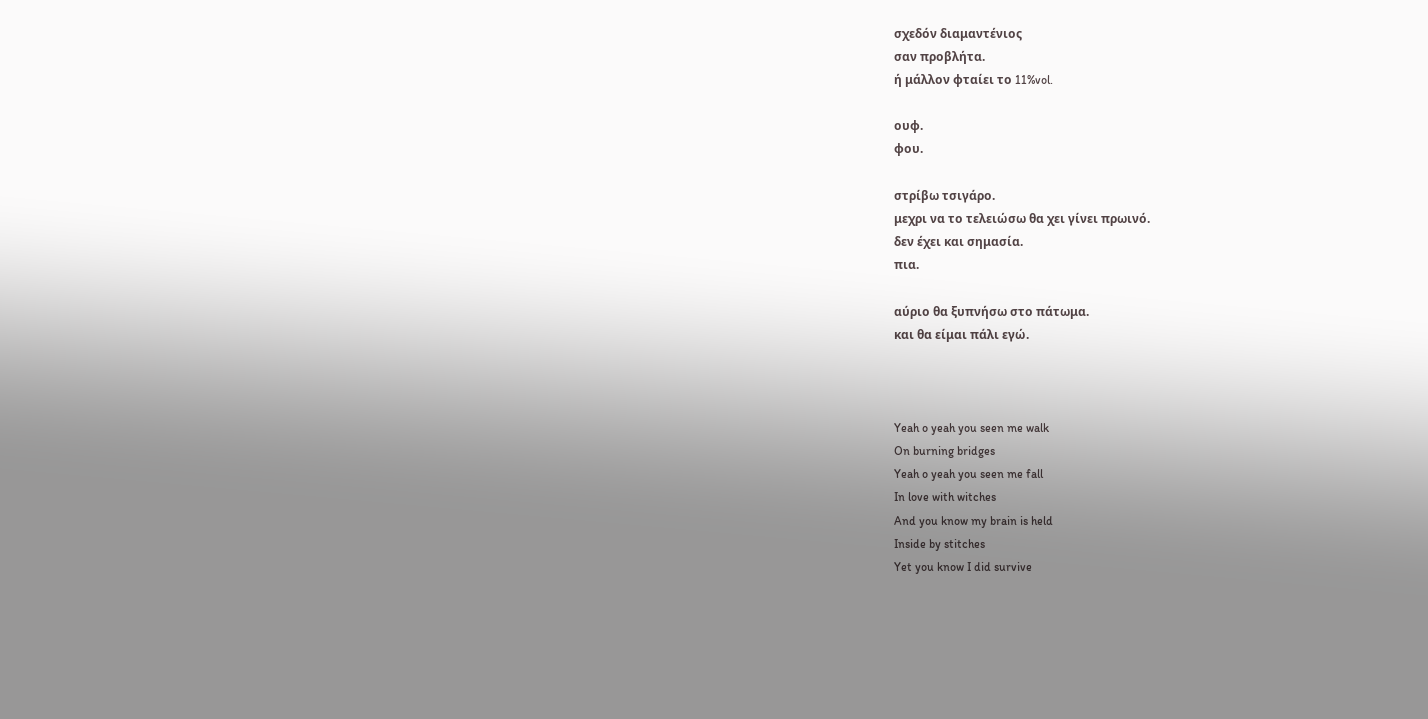σχεδόν διαμαντένιος
σαν προβλήτα.
ή μάλλον φταίει το 11%vol.

ουφ.
φου.

στρίβω τσιγάρο.
μεχρι να το τελειώσω θα χει γίνει πρωινό.
δεν έχει και σημασία.
πια.

αύριο θα ξυπνήσω στο πάτωμα.
και θα είμαι πάλι εγώ.



Yeah o yeah you seen me walk
On burning bridges
Yeah o yeah you seen me fall
In love with witches
And you know my brain is held
Inside by stitches
Yet you know I did survive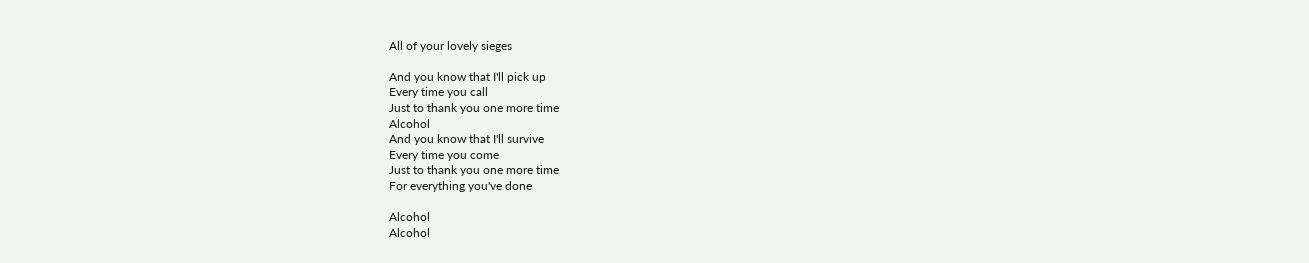All of your lovely sieges

And you know that I'll pick up
Every time you call
Just to thank you one more time
Alcohol
And you know that I'll survive
Every time you come
Just to thank you one more time
For everything you've done

Alcohol
Alcohol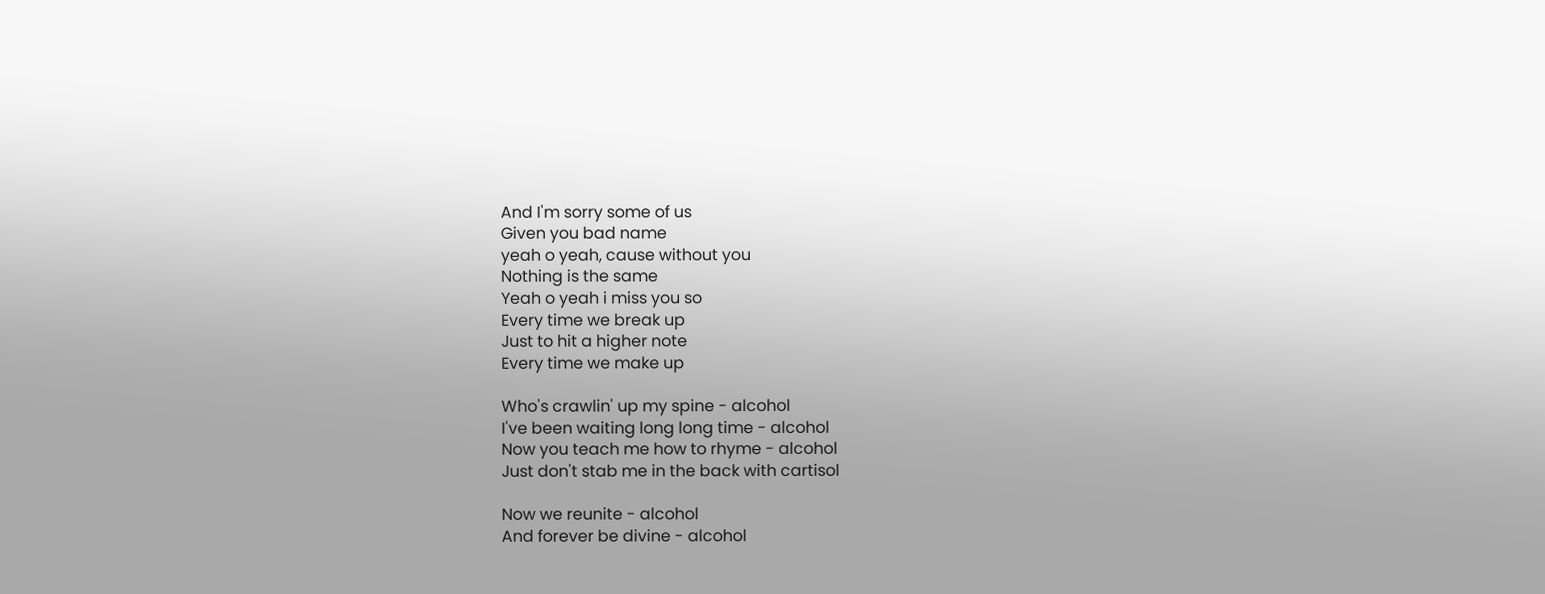And I'm sorry some of us
Given you bad name
yeah o yeah, cause without you
Nothing is the same
Yeah o yeah i miss you so
Every time we break up
Just to hit a higher note
Every time we make up

Who's crawlin' up my spine - alcohol
I've been waiting long long time - alcohol
Now you teach me how to rhyme - alcohol
Just don't stab me in the back with cartisol

Now we reunite - alcohol
And forever be divine - alcohol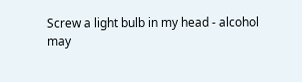Screw a light bulb in my head - alcohol
may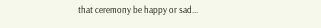that ceremony be happy or sad...